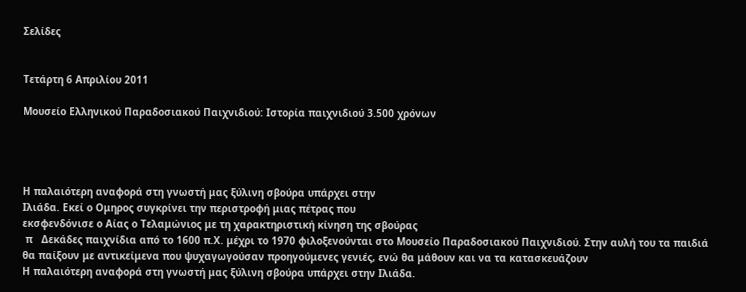Σελίδες


Τετάρτη 6 Απριλίου 2011

Μουσείο Ελληνικού Παραδοσιακού Παιχνιδιού: Ιστορία παιχνιδιού 3.500 χρόνων




Η παλαιότερη αναφορά στη γνωστή μας ξύλινη σβούρα υπάρχει στην
Ιλιάδα. Εκεί ο Ομηρος συγκρίνει την περιστροφή μιας πέτρας που
εκσφενδόνισε ο Αίας ο Τελαμώνιος με τη χαρακτηριστική κίνηση της σβούρας
 π   Δεκάδες παιχνίδια από το 1600 π.Χ. μέχρι το 1970 φιλοξενούνται στο Μουσείο Παραδοσιακού Παιχνιδιού. Στην αυλή του τα παιδιά θα παίξουν με αντικείμενα που ψυχαγωγούσαν προηγούμενες γενιές, ενώ θα μάθουν και να τα κατασκευάζουν
Η παλαιότερη αναφορά στη γνωστή μας ξύλινη σβούρα υπάρχει στην Ιλιάδα.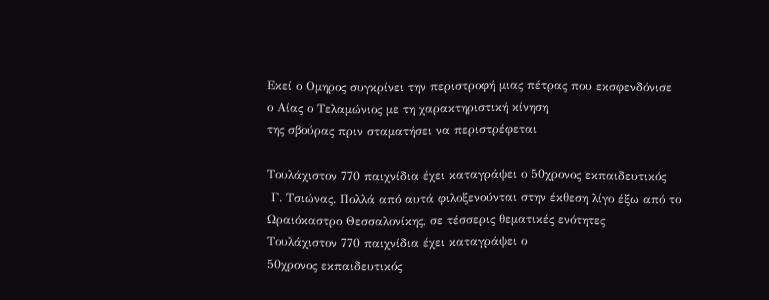Εκεί ο Ομηρος συγκρίνει την περιστροφή μιας πέτρας που εκσφενδόνισε
ο Αίας ο Τελαμώνιος με τη χαρακτηριστική κίνηση
της σβούρας πριν σταματήσει να περιστρέφεται

Τουλάχιστον 770 παιχνίδια έχει καταγράψει ο 50χρονος εκπαιδευτικός
 Γ. Τσιώνας. Πολλά από αυτά φιλοξενούνται στην έκθεση λίγο έξω από το
Ωραιόκαστρο Θεσσαλονίκης, σε τέσσερις θεματικές ενότητες
Τουλάχιστον 770 παιχνίδια έχει καταγράψει ο
50χρονος εκπαιδευτικός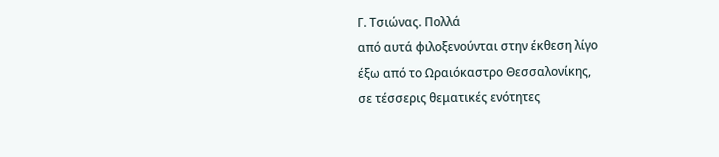Γ. Τσιώνας. Πολλά
από αυτά φιλοξενούνται στην έκθεση λίγο
έξω από το Ωραιόκαστρο Θεσσαλονίκης,
σε τέσσερις θεματικές ενότητες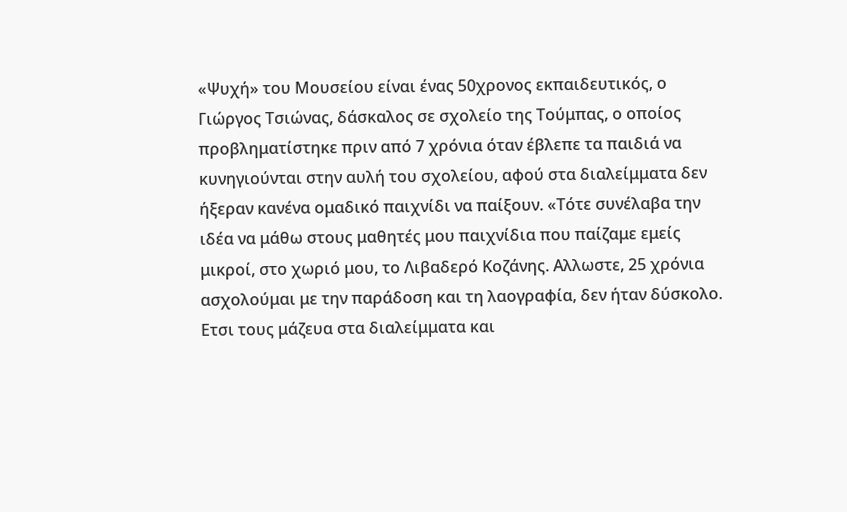«Ψυχή» του Μουσείου είναι ένας 50χρονος εκπαιδευτικός, ο Γιώργος Τσιώνας, δάσκαλος σε σχολείο της Τούμπας, ο οποίος προβληματίστηκε πριν από 7 χρόνια όταν έβλεπε τα παιδιά να κυνηγιούνται στην αυλή του σχολείου, αφού στα διαλείμματα δεν ήξεραν κανένα ομαδικό παιχνίδι να παίξουν. «Τότε συνέλαβα την ιδέα να μάθω στους μαθητές μου παιχνίδια που παίζαμε εμείς μικροί, στο χωριό μου, το Λιβαδερό Κοζάνης. Αλλωστε, 25 χρόνια ασχολούμαι με την παράδοση και τη λαογραφία, δεν ήταν δύσκολο. Ετσι τους μάζευα στα διαλείμματα και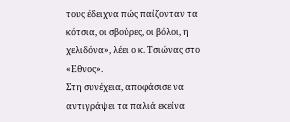τους έδειχνα πώς παίζονταν τα κότσια, οι σβούρες, οι βόλοι, η χελιδόνα», λέει ο κ. Τσιώνας στο «Εθνος».
Στη συνέχεια, αποφάσισε να αντιγράψει τα παλιά εκείνα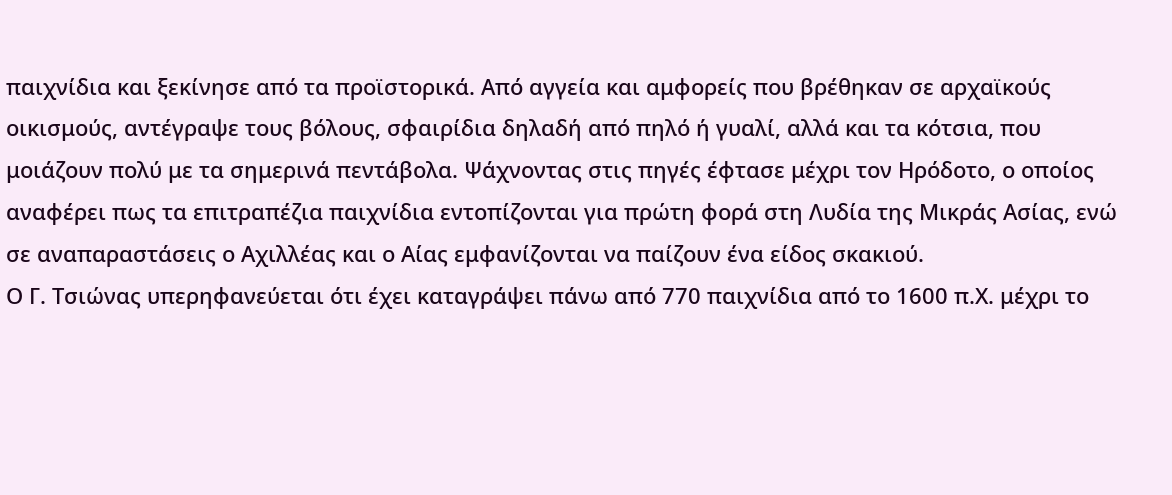παιχνίδια και ξεκίνησε από τα προϊστορικά. Από αγγεία και αμφορείς που βρέθηκαν σε αρχαϊκούς οικισμούς, αντέγραψε τους βόλους, σφαιρίδια δηλαδή από πηλό ή γυαλί, αλλά και τα κότσια, που μοιάζουν πολύ με τα σημερινά πεντάβολα. Ψάχνοντας στις πηγές έφτασε μέχρι τον Ηρόδοτο, ο οποίος αναφέρει πως τα επιτραπέζια παιχνίδια εντοπίζονται για πρώτη φορά στη Λυδία της Μικράς Ασίας, ενώ σε αναπαραστάσεις ο Αχιλλέας και ο Αίας εμφανίζονται να παίζουν ένα είδος σκακιού.
Ο Γ. Τσιώνας υπερηφανεύεται ότι έχει καταγράψει πάνω από 770 παιχνίδια από το 1600 π.Χ. μέχρι το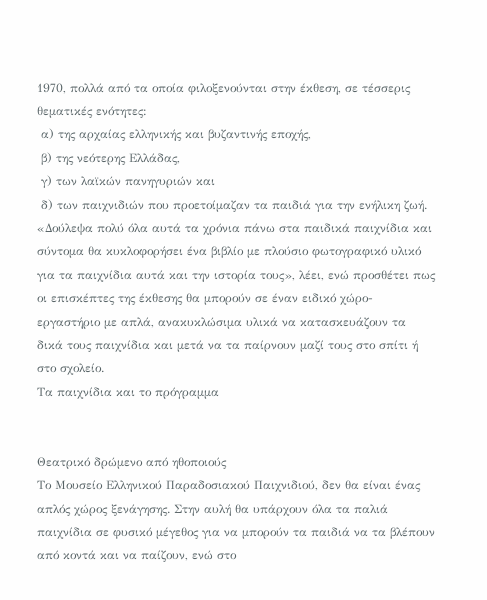1970, πολλά από τα οποία φιλοξενούνται στην έκθεση, σε τέσσερις θεματικές ενότητες:
 α) της αρχαίας ελληνικής και βυζαντινής εποχής,
 β) της νεότερης Ελλάδας,
 γ) των λαϊκών πανηγυριών και
 δ) των παιχνιδιών που προετοίμαζαν τα παιδιά για την ενήλικη ζωή.
«Δούλεψα πολύ όλα αυτά τα χρόνια πάνω στα παιδικά παιχνίδια και σύντομα θα κυκλοφορήσει ένα βιβλίο με πλούσιο φωτογραφικό υλικό για τα παιχνίδια αυτά και την ιστορία τους», λέει, ενώ προσθέτει πως οι επισκέπτες της έκθεσης θα μπορούν σε έναν ειδικό χώρο-εργαστήριο με απλά, ανακυκλώσιμα υλικά να κατασκευάζουν τα δικά τους παιχνίδια και μετά να τα παίρνουν μαζί τους στο σπίτι ή στο σχολείο.
Τα παιχνίδια και το πρόγραμμα


Θεατρικό δρώμενο από ηθοποιούς
Το Μουσείο Ελληνικού Παραδοσιακού Παιχνιδιού, δεν θα είναι ένας απλός χώρος ξενάγησης. Στην αυλή θα υπάρχουν όλα τα παλιά παιχνίδια σε φυσικό μέγεθος για να μπορούν τα παιδιά να τα βλέπουν από κοντά και να παίζουν, ενώ στο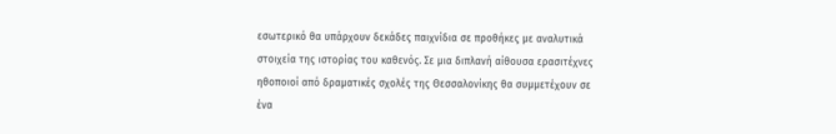εσωτερικό θα υπάρχουν δεκάδες παιχνίδια σε προθήκες με αναλυτικά στοιχεία της ιστορίας του καθενός. Σε μια διπλανή αίθουσα ερασιτέχνες ηθοποιοί από δραματικές σχολές της Θεσσαλονίκης θα συμμετέχουν σε ένα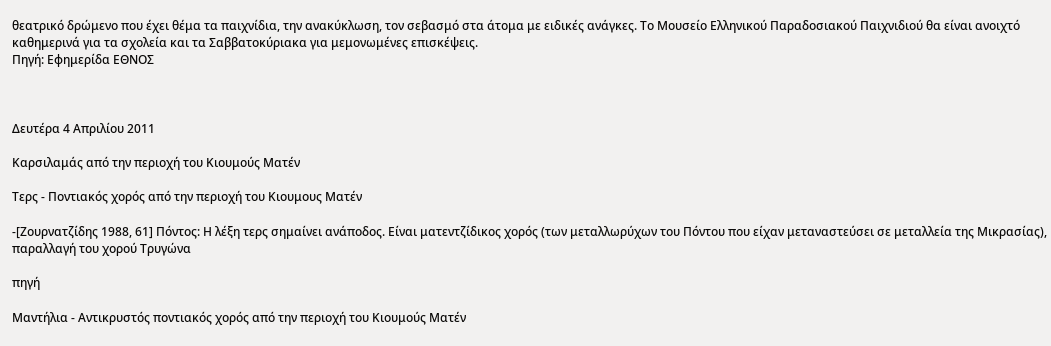θεατρικό δρώμενο που έχει θέμα τα παιχνίδια, την ανακύκλωση, τον σεβασμό στα άτομα με ειδικές ανάγκες. Το Μουσείο Ελληνικού Παραδοσιακού Παιχνιδιού θα είναι ανοιχτό καθημερινά για τα σχολεία και τα Σαββατοκύριακα για μεμονωμένες επισκέψεις.
Πηγή: Εφημερίδα ΕΘΝΟΣ



Δευτέρα 4 Απριλίου 2011

Καρσιλαμάς από την περιοχή του Κιουμούς Ματέν

Τερς - Ποντιακός χορός από την περιοχή του Κιουμους Ματέν

-[Ζουρνατζίδης 1988, 61] Πόντος: Η λέξη τερς σημαίνει ανάποδος. Είναι ματεντζίδικος χορός (των μεταλλωρύχων του Πόντου που είχαν μεταναστεύσει σε μεταλλεία της Μικρασίας), παραλλαγή του χορού Τρυγώνα

πηγή

Μαντήλια - Αντικρυστός ποντιακός χορός από την περιοχή του Κιουμούς Ματέν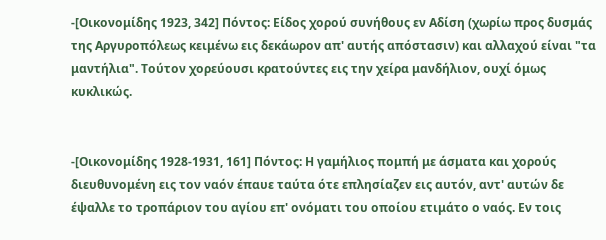-[Οικονομίδης 1923, 342] Πόντος: Είδος χορού συνήθους εν Αδίση (χωρίω προς δυσμάς της Αργυροπόλεως κειμένω εις δεκάωρον απ' αυτής απόστασιν) και αλλαχού είναι "τα μαντήλια". Τούτον χορεύουσι κρατούντες εις την χείρα μανδήλιον, ουχί όμως κυκλικώς.


-[Οικονομίδης 1928-1931, 161] Πόντος: Η γαμήλιος πομπή με άσματα και χορούς διευθυνομένη εις τον ναόν έπαυε ταύτα ότε επλησίαζεν εις αυτόν, αντ' αυτών δε έψαλλε το τροπάριον του αγίου επ' ονόματι του οποίου ετιμάτο ο ναός. Εν τοις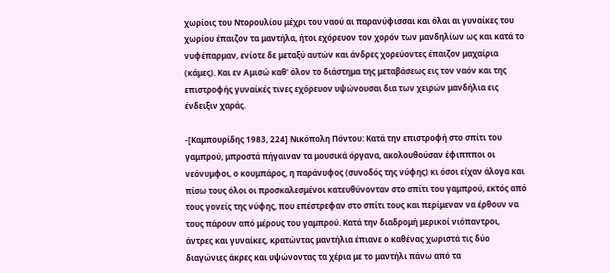χωρίοις του Ντορουλίου μέχρι του ναού αι παρανύφισσαι και όλαι αι γυναίκες του χωρίου έπαιζον τα μαντήλα, ήτοι εχόρευον τον χορόν των μανδηλίων ως και κατά το νυφέπαρμαν, ενίοτε δε μεταξύ αυτών και άνδρες χορεύοντες έπαιζον μαχαίρια (κάμες). Και εν Αμισώ καθ' όλον το διάστημα της μεταβάσεως εις τον ναόν και της επιστροφής γυναίκές τινες εχόρευον υψώνουσαι δια των χειρών μανδήλια εις ένδειξιν χαράς.

-[Καμπουρίδης 1983, 224] Νικόπολη Πόντου: Κατά την επιστροφή στο σπίτι του γαμπρού, μπροστά πήγαιναν τα μουσικά όργανα, ακολουθούσαν έφιππποι οι νεόνυμφοι, ο κουμπάρος, η παράνυφος (συνοδός της νύφης) κι όσοι είχαν άλογα και πίσω τους όλοι οι προσκαλεσμένοι κατευθύνονταν στο σπίτι του γαμπρού, εκτός από τους γονείς της νύφης, που επέστρεφαν στο σπίτι τους και περίμεναν να έρθουν να τους πάρουν από μέρους του γαμπρού. Κατά την διαδρομή μερικοί νιόπαντροι, άντρες και γυναίκες, κρατώντας μαντήλια έπιανε ο καθένας χωριστά τις δύο διαγώνιες άκρες και υψώνοντας τα χέρια με το μαντήλι πάνω από τα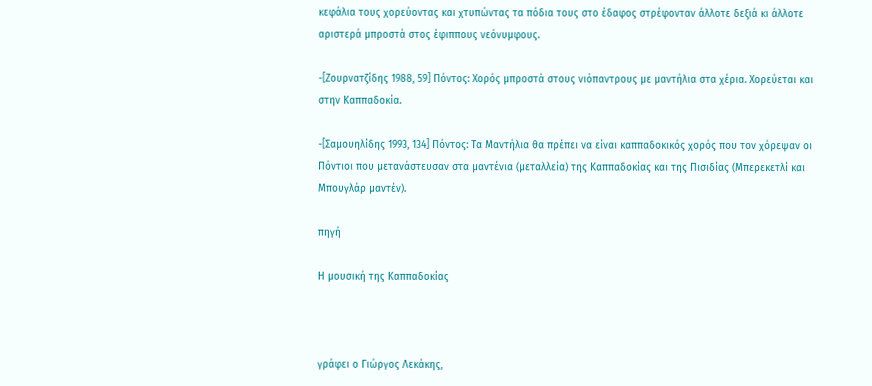κεφάλια τους χορεύοντας και χτυπώντας τα πόδια τους στο έδαφος στρέφονταν άλλοτε δεξιά κι άλλοτε αριστερά μπροστά στος έφιππους νεόνυμφους.

-[Ζουρνατζίδης 1988, 59] Πόντος: Χορός μπροστά στους νιόπαντρους με μαντήλια στα χέρια. Χορεύεται και στην Καππαδοκία.

-[Σαμουηλίδης 1993, 134] Πόντος: Τα Μαντήλια θα πρέπει να είναι καππαδοκικός χορός που τον χόρεψαν οι Πόντιοι που μετανάστευσαν στα μαντένια (μεταλλεία) της Καππαδοκίας και της Πισιδίας (Μπερεκετλί και Μπουγλάρ μαντέν).

πηγή

Η μουσική της Καππαδοκίας



γράφει ο Γιώργος Λεκάκης,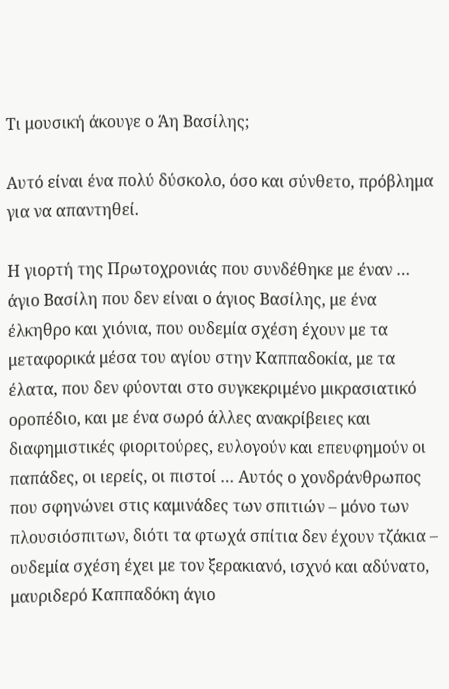Τι μουσική άκουγε ο Άη Βασίλης;

Αυτό είναι ένα πολύ δύσκολο, όσο και σύνθετο, πρόβλημα για να απαντηθεί.

Η γιορτή της Πρωτοχρονιάς που συνδέθηκε με έναν … άγιο Βασίλη που δεν είναι ο άγιος Βασίλης, με ένα έλκηθρο και χιόνια, που ουδεμία σχέση έχουν με τα μεταφορικά μέσα του αγίου στην Καππαδοκία, με τα έλατα, που δεν φύονται στο συγκεκριμένο μικρασιατικό οροπέδιο, και με ένα σωρό άλλες ανακρίβειες και διαφημιστικές φιοριτούρες, ευλογούν και επευφημούν οι παπάδες, οι ιερείς, οι πιστοί … Αυτός ο χονδράνθρωπος που σφηνώνει στις καμινάδες των σπιτιών – μόνο των πλουσιόσπιτων, διότι τα φτωχά σπίτια δεν έχουν τζάκια – ουδεμία σχέση έχει με τον ξερακιανό, ισχνό και αδύνατο, μαυριδερό Καππαδόκη άγιο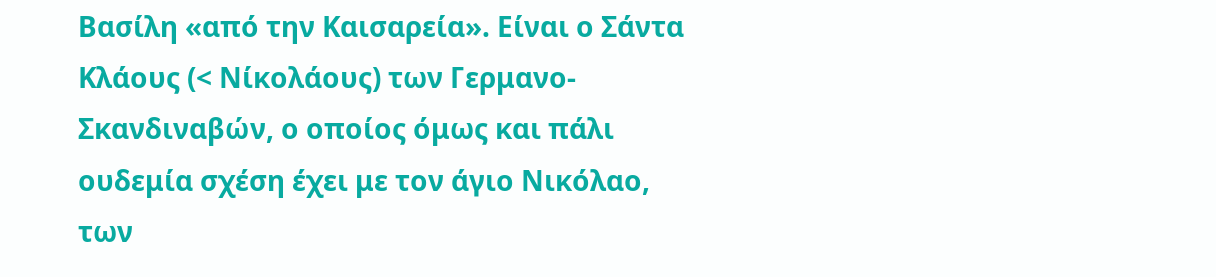Βασίλη «από την Καισαρεία». Είναι ο Σάντα Κλάους (< Νίκολάους) των Γερμανο-Σκανδιναβών, ο οποίος όμως και πάλι ουδεμία σχέση έχει με τον άγιο Νικόλαο, των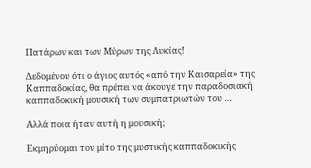Πατάρων και των Μύρων της Λυκίας!

Δεδομένου ότι ο άγιος αυτός «από την Καισαρεία» της Καππαδοκίας, θα πρέπει να άκουγε την παραδοσιακή καππαδοκική μουσική των συμπατριωτών του …

Αλλά ποια ήταν αυτή η μουσική;

Εκμηρύομαι τον μίτο της μυστικής καππαδοκικής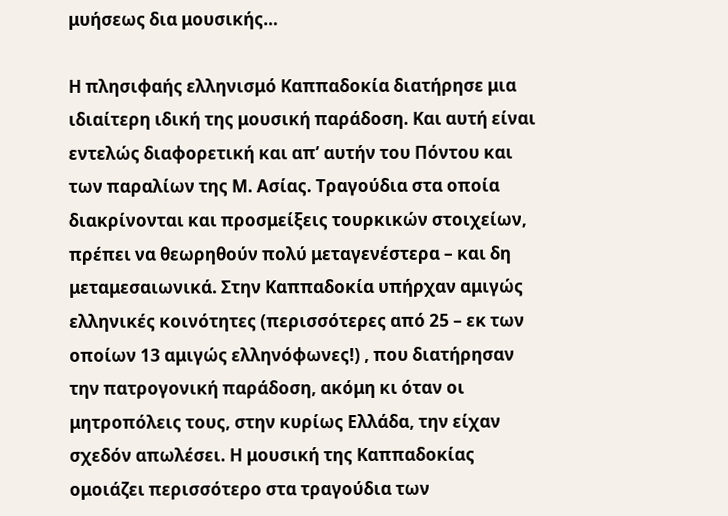μυήσεως δια μουσικής…

Η πλησιφαής ελληνισμό Καππαδοκία διατήρησε μια ιδιαίτερη ιδική της μουσική παράδοση. Και αυτή είναι εντελώς διαφορετική και απ’ αυτήν του Πόντου και των παραλίων της Μ. Ασίας. Τραγούδια στα οποία διακρίνονται και προσμείξεις τουρκικών στοιχείων, πρέπει να θεωρηθούν πολύ μεταγενέστερα – και δη μεταμεσαιωνικά. Στην Καππαδοκία υπήρχαν αμιγώς ελληνικές κοινότητες (περισσότερες από 25 – εκ των οποίων 13 αμιγώς ελληνόφωνες!) , που διατήρησαν την πατρογονική παράδοση, ακόμη κι όταν οι μητροπόλεις τους, στην κυρίως Ελλάδα, την είχαν σχεδόν απωλέσει. Η μουσική της Καππαδοκίας ομοιάζει περισσότερο στα τραγούδια των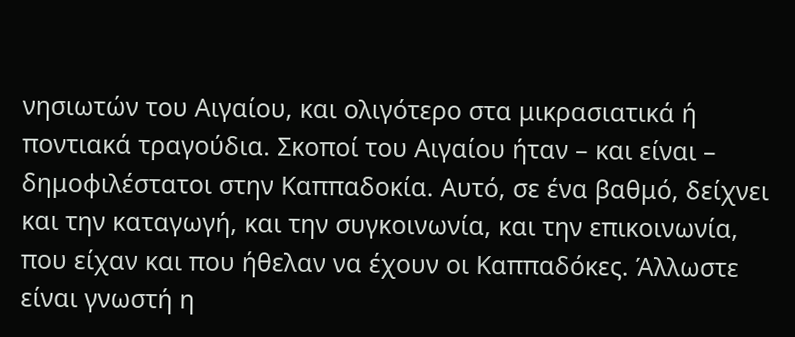νησιωτών του Αιγαίου, και ολιγότερο στα μικρασιατικά ή ποντιακά τραγούδια. Σκοποί του Αιγαίου ήταν – και είναι – δημοφιλέστατοι στην Καππαδοκία. Αυτό, σε ένα βαθμό, δείχνει και την καταγωγή, και την συγκοινωνία, και την επικοινωνία, που είχαν και που ήθελαν να έχουν οι Καππαδόκες. Άλλωστε είναι γνωστή η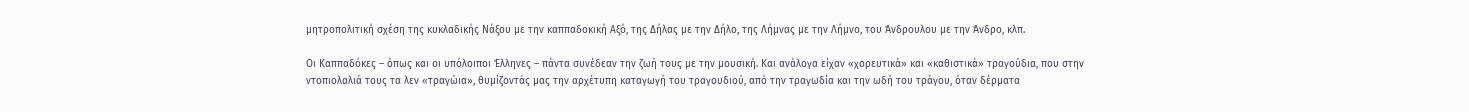μητροπολιτική σχέση της κυκλαδικής Νάξου με την καππαδοκική Αξό, της Δήλας με την Δήλο, της Λήμνας με την Λήμνο, του Άνδρουλου με την Άνδρο, κλπ.

Οι Καππαδόκες – όπως και οι υπόλοιποι Έλληνες – πάντα συνέδεαν την ζωή τους με την μουσική. Και ανάλογα είχαν «χορευτικά» και «καθιστικά» τραγούδια, που στην ντοπιολαλιά τους τα λεν «τραγώια», θυμίζοντάς μας την αρχέτυπη καταγωγή του τραγουδιού, από την τραγωδία και την ωδή του τράγου, όταν δέρματα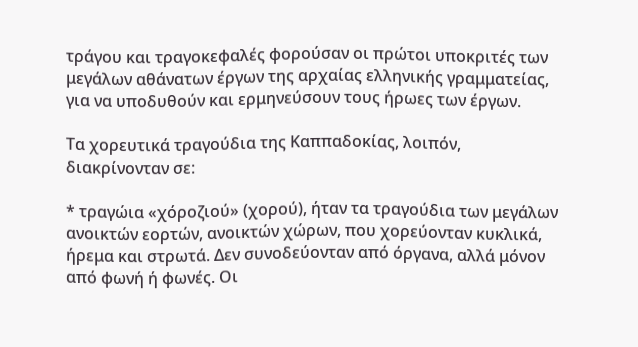τράγου και τραγοκεφαλές φορούσαν οι πρώτοι υποκριτές των μεγάλων αθάνατων έργων της αρχαίας ελληνικής γραμματείας, για να υποδυθούν και ερμηνεύσουν τους ήρωες των έργων.

Τα χορευτικά τραγούδια της Καππαδοκίας, λοιπόν, διακρίνονταν σε:

* τραγώια «χόροζιού» (χορού), ήταν τα τραγούδια των μεγάλων ανοικτών εορτών, ανοικτών χώρων, που χορεύονταν κυκλικά, ήρεμα και στρωτά. Δεν συνοδεύονταν από όργανα, αλλά μόνον από φωνή ή φωνές. Οι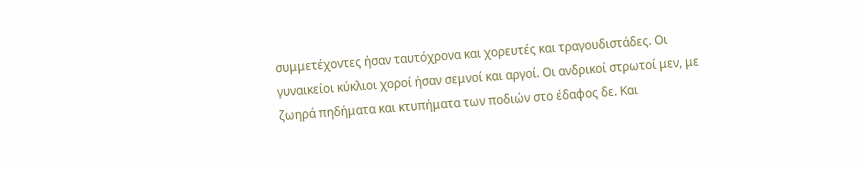συμμετέχοντες ήσαν ταυτόχρονα και χορευτές και τραγουδιστάδες. Οι γυναικείοι κύκλιοι χοροί ήσαν σεμνοί και αργοί. Οι ανδρικοί στρωτοί μεν, με ζωηρά πηδήματα και κτυπήματα των ποδιών στο έδαφος δε. Και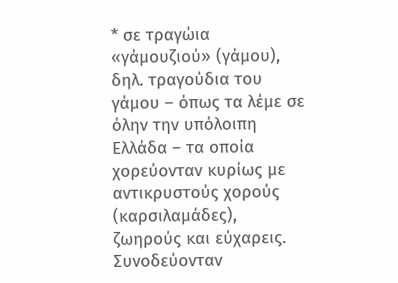* σε τραγώια «γάμουζιού» (γάμου), δηλ. τραγούδια του γάμου – όπως τα λέμε σε όλην την υπόλοιπη Ελλάδα – τα οποία χορεύονταν κυρίως με αντικρυστούς χορούς (καρσιλαμάδες), ζωηρούς και εύχαρεις. Συνοδεύονταν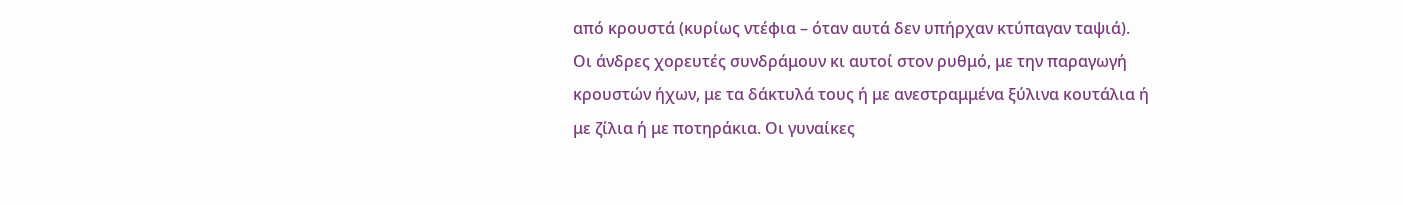από κρουστά (κυρίως ντέφια – όταν αυτά δεν υπήρχαν κτύπαγαν ταψιά). Οι άνδρες χορευτές συνδράμουν κι αυτοί στον ρυθμό, με την παραγωγή κρουστών ήχων, με τα δάκτυλά τους ή με ανεστραμμένα ξύλινα κουτάλια ή με ζίλια ή με ποτηράκια. Οι γυναίκες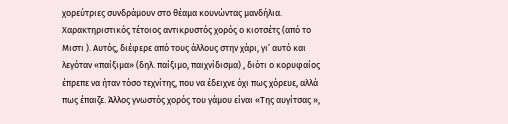χορεύτριες συνδράμουν στο θέαμα κουνώντας μανδήλια. Χαρακτηριστικός τέτοιος αντικρυστός χορός ο κιοτσέτς (από το Μιστι ). Αυτός, διέφερε από τους άλλους στην χάρι, γι’ αυτό και λεγόταν «παίξιμα» (δηλ. παίξιμο, παιχνίδισμα) , διότι ο κορυφαίος έπρεπε να ήταν τόσο τεχνίτης, που να έδειχνε όχι πως χόρευε, αλλά πως έπαιζε. Άλλος γνωστός χορός του γάμου είναι «Της αυγίτσας »,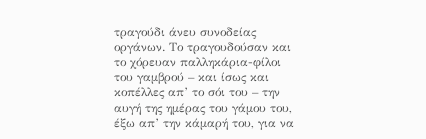τραγούδι άνευ συνοδείας οργάνων. Το τραγουδούσαν και το χόρευαν παλληκάρια-φίλοι του γαμβρού – και ίσως και κοπέλλες απ’ το σόι του – την αυγή της ημέρας του γάμου του, έξω απ’ την κάμαρή του, για να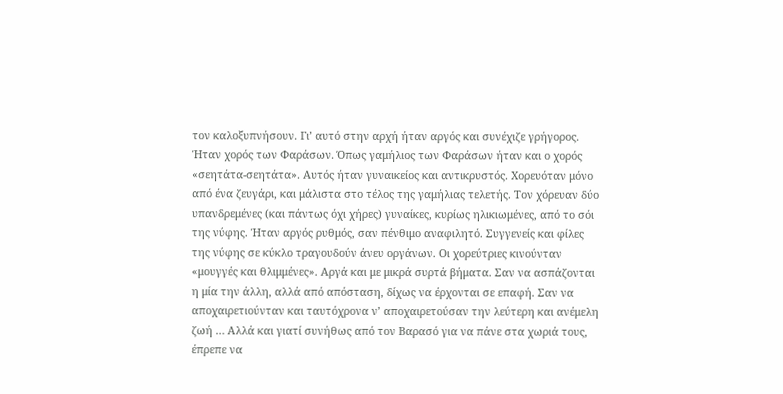τον καλοξυπνήσουν. Γι’ αυτό στην αρχή ήταν αργός και συνέχιζε γρήγορος. Ήταν χορός των Φαράσων. Όπως γαμήλιος των Φαράσων ήταν και ο χορός «σεητάτα-σεητάτα». Αυτός ήταν γυναικείος και αντικρυστός. Χορευόταν μόνο από ένα ζευγάρι, και μάλιστα στο τέλος της γαμήλιας τελετής. Τον χόρευαν δύο υπανδρεμένες (και πάντως όχι χήρες) γυναίκες, κυρίως ηλικιωμένες, από το σόι της νύφης. Ήταν αργός ρυθμός, σαν πένθιμο αναφιλητό. Συγγενείς και φίλες της νύφης σε κύκλο τραγουδούν άνευ οργάνων. Οι χορεύτριες κινούνταν «μουγγές και θλιμμένες». Αργά και με μικρά συρτά βήματα. Σαν να ασπάζονται η μία την άλλη, αλλά από απόσταση, δίχως να έρχονται σε επαφή. Σαν να αποχαιρετιούνταν και ταυτόχρονα ν’ αποχαιρετούσαν την λεύτερη και ανέμελη ζωή … Αλλά και γιατί συνήθως από τον Βαρασό για να πάνε στα χωριά τους, έπρεπε να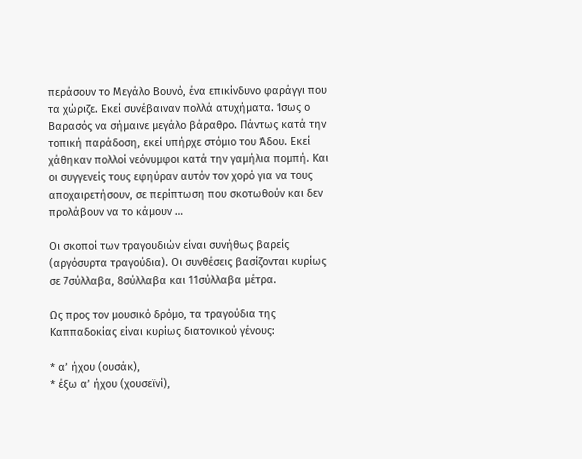περάσουν το Μεγάλο Βουνό, ένα επικίνδυνο φαράγγι που τα χώριζε. Εκεί συνέβαιναν πολλά ατυχήματα. Ίσως ο Βαρασός να σήμαινε μεγάλο βάραθρο. Πάντως κατά την τοπική παράδοση, εκεί υπήρχε στόμιο του Άδου. Εκεί χάθηκαν πολλοί νεόνυμφοι κατά την γαμήλια πομπή. Και οι συγγενείς τους εφηύραν αυτόν τον χορό για να τους αποχαιρετήσουν, σε περίπτωση που σκοτωθούν και δεν προλάβουν να το κάμουν …

Οι σκοποί των τραγουδιών είναι συνήθως βαρείς (αργόσυρτα τραγούδια). Οι συνθέσεις βασίζονται κυρίως σε 7σύλλαβα, 8σύλλαβα και 11σύλλαβα μέτρα.

Ως προς τον μουσικό δρόμο, τα τραγούδια της Καππαδοκίας είναι κυρίως διατονικού γένους:

* α’ ήχου (ουσάκ),
* έξω α’ ήχου (χουσεϊνί),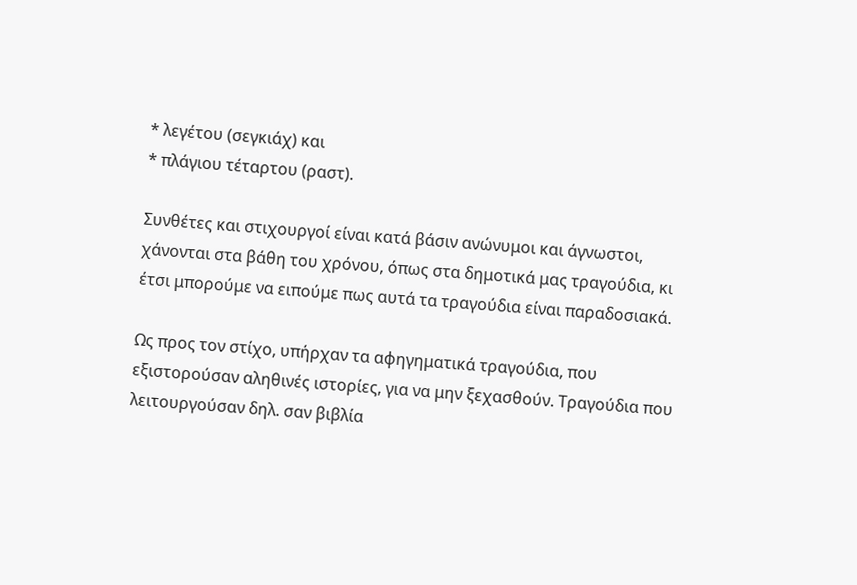* λεγέτου (σεγκιάχ) και
* πλάγιου τέταρτου (ραστ).

Συνθέτες και στιχουργοί είναι κατά βάσιν ανώνυμοι και άγνωστοι, χάνονται στα βάθη του χρόνου, όπως στα δημοτικά μας τραγούδια, κι έτσι μπορούμε να ειπούμε πως αυτά τα τραγούδια είναι παραδοσιακά.

Ως προς τον στίχο, υπήρχαν τα αφηγηματικά τραγούδια, που εξιστορούσαν αληθινές ιστορίες, για να μην ξεχασθούν. Τραγούδια που λειτουργούσαν δηλ. σαν βιβλία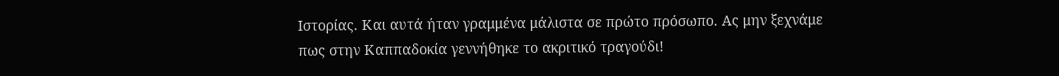Ιστορίας. Και αυτά ήταν γραμμένα μάλιστα σε πρώτο πρόσωπο. Ας μην ξεχνάμε πως στην Καππαδοκία γεννήθηκε το ακριτικό τραγούδι!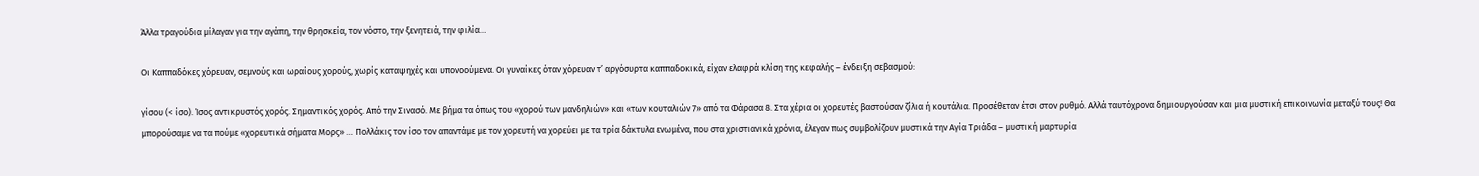Άλλα τραγούδια μίλαγαν για την αγάπη, την θρησκεία, τον νόστο, την ξενητειά, την φιλία…

Οι Καππαδόκες χόρευαν, σεμνούς και ωραίους χορούς, χωρίς καταψηχές και υπονοούμενα. Οι γυναίκες όταν χόρευαν τ’ αργόσυρτα καππαδοκικά, είχαν ελαφρά κλίση της κεφαλής – ένδειξη σεβασμού:

γίσου (< ίσο). Ίσος αντικρυστός χορός. Σημαντικός χορός. Από την Σινασό. Με βήμα τα όπως του «χορού των μανδηλιών» και «των κουταλιών 7» από τα Φάρασα 8. Στα χέρια οι χορευτές βαστούσαν ζίλια ή κουτάλια. Προσέθεταν έτσι στον ρυθμό. Αλλά ταυτόχρονα δημιουργούσαν και μια μυστική επικοινωνία μεταξύ τους! Θα μπορούσαμε να τα πούμε «χορευτικά σήματα Μορς» … Πολλάκις τον ίσο τον απαντάμε με τον χορευτή να χορεύει με τα τρία δάκτυλα ενωμένα, που στα χριστιανικά χρόνια, έλεγαν πως συμβολίζουν μυστικά την Αγία Τριάδα – μυστική μαρτυρία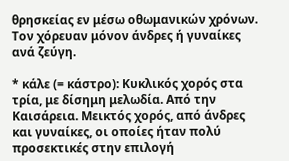θρησκείας εν μέσω οθωμανικών χρόνων. Τον χόρευαν μόνον άνδρες ή γυναίκες ανά ζεύγη.

* κάλε (= κάστρο): Κυκλικός χορός στα τρία, με δίσημη μελωδία. Από την Καισάρεια. Μεικτός χορός, από άνδρες και γυναίκες, οι οποίες ήταν πολύ προσεκτικές στην επιλογή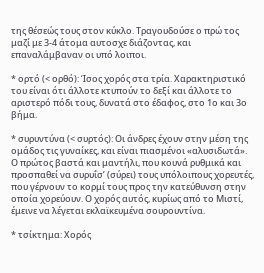της θέσεώς τους στον κύκλο. Τραγουδούσε ο πρώ τος μαζί με 3-4 άτομα αυτοσχε διάζοντας, και επαναλάμβαναν οι υπό λοιποι.

* ορτό (< ορθό): Ίσος χορός στα τρία. Χαρακτηριστικό του είναι ότι άλλοτε κτυπούν το δεξί και άλλοτε το αριστερό πόδι τους, δυνατά στο έδαφος, στο 1ο και 3ο βήμα.

* συρυντύνα (< συρτός): Οι άνδρες έχουν στην μέση της ομάδος τις γυναίκες, και είναι πιασμένοι «αλυσιδωτά». Ο πρώτος βαστά και μαντήλι, που κουνά ρυθμικά και προσπαθεί να συρυΐσ’ (σύρει) τους υπόλοιπους χορευτές, που γέρνουν το κορμί τους προς την κατεύθυνση στην οποία χορεύουν. Ο χορός αυτός, κυρίως από το Μιστί, έμεινε να λέγεται εκλαϊκευμένα σουρουντίνα.

* τσίκτημα: Χορός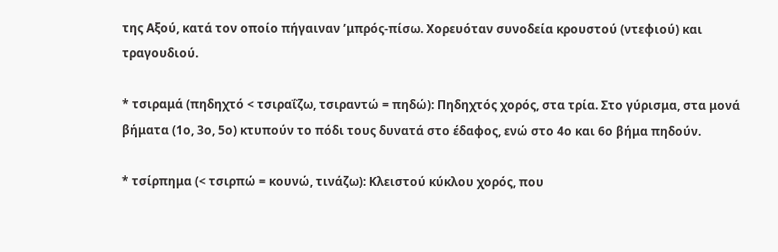της Αξού, κατά τον οποίο πήγαιναν ’μπρός-πίσω. Χορευόταν συνοδεία κρουστού (ντεφιού) και τραγουδιού.

* τσιραμά (πηδηχτό < τσιραΐζω, τσιραντώ = πηδώ): Πηδηχτός χορός, στα τρία. Στο γύρισμα, στα μονά βήματα (1ο, 3ο, 5ο) κτυπούν το πόδι τους δυνατά στο έδαφος, ενώ στο 4ο και 6ο βήμα πηδούν.

* τσίρπημα (< τσιρπώ = κουνώ, τινάζω): Κλειστού κύκλου χορός, που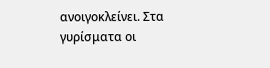ανοιγοκλείνει. Στα γυρίσματα οι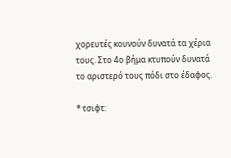χορευτές κουνούν δυνατά τα χέρια τους. Στο 4ο βήμα κτυπούν δυνατά το αριστερό τους πόδι στο έδαφος.

* τσιφτ: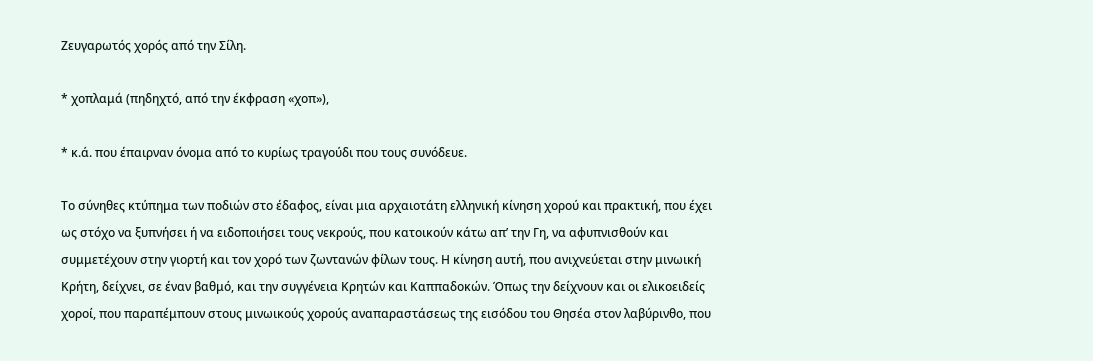Ζευγαρωτός χορός από την Σίλη.

* χοπλαμά (πηδηχτό, από την έκφραση «χοπ»),

* κ.ά. που έπαιρναν όνομα από το κυρίως τραγούδι που τους συνόδευε.

Το σύνηθες κτύπημα των ποδιών στο έδαφος, είναι μια αρχαιοτάτη ελληνική κίνηση χορού και πρακτική, που έχει ως στόχο να ξυπνήσει ή να ειδοποιήσει τους νεκρούς, που κατοικούν κάτω απ’ την Γη, να αφυπνισθούν και συμμετέχουν στην γιορτή και τον χορό των ζωντανών φίλων τους. Η κίνηση αυτή, που ανιχνεύεται στην μινωική Κρήτη, δείχνει, σε έναν βαθμό, και την συγγένεια Κρητών και Καππαδοκών. Όπως την δείχνουν και οι ελικοειδείς χοροί, που παραπέμπουν στους μινωικούς χορούς αναπαραστάσεως της εισόδου του Θησέα στον λαβύρινθο, που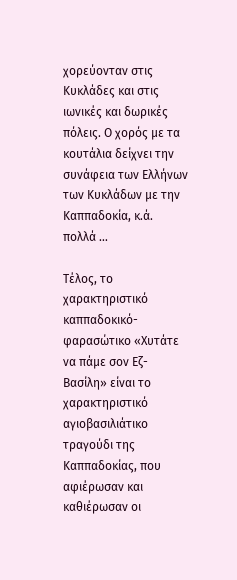χορεύονταν στις Κυκλάδες και στις ιωνικές και δωρικές πόλεις. Ο χορός με τα κουτάλια δείχνει την συνάφεια των Ελλήνων των Κυκλάδων με την Καππαδοκία, κ.ά. πολλά …

Τέλος, το χαρακτηριστικό καππαδοκικό-φαρασώτικο «Χυτάτε να πάμε σον Eζ-Βασίλη» είναι το χαρακτηριστικό αγιοβασιλιάτικο τραγούδι της Καππαδοκίας, που αφιέρωσαν και καθιέρωσαν οι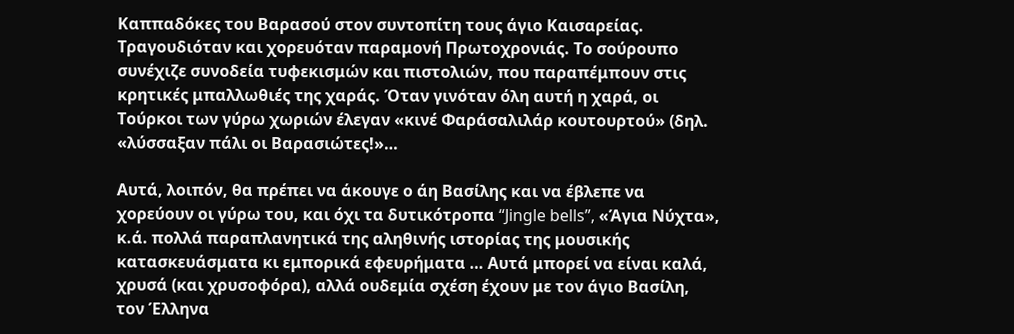Καππαδόκες του Βαρασού στον συντοπίτη τους άγιο Καισαρείας. Τραγουδιόταν και χορευόταν παραμονή Πρωτοχρονιάς. Το σούρουπο συνέχιζε συνοδεία τυφεκισμών και πιστολιών, που παραπέμπουν στις κρητικές μπαλλωθιές της χαράς. Όταν γινόταν όλη αυτή η χαρά, οι Τούρκοι των γύρω χωριών έλεγαν «κινέ Φαράσαλιλάρ κουτουρτού» (δηλ. «λύσσαξαν πάλι οι Βαρασιώτες!»…

Αυτά, λοιπόν, θα πρέπει να άκουγε ο άη Βασίλης και να έβλεπε να χορεύουν οι γύρω του, και όχι τα δυτικότροπα “Jingle bells”, «Άγια Νύχτα», κ.ά. πολλά παραπλανητικά της αληθινής ιστορίας της μουσικής κατασκευάσματα κι εμπορικά εφευρήματα … Αυτά μπορεί να είναι καλά, χρυσά (και χρυσοφόρα), αλλά ουδεμία σχέση έχουν με τον άγιο Βασίλη, τον Έλληνα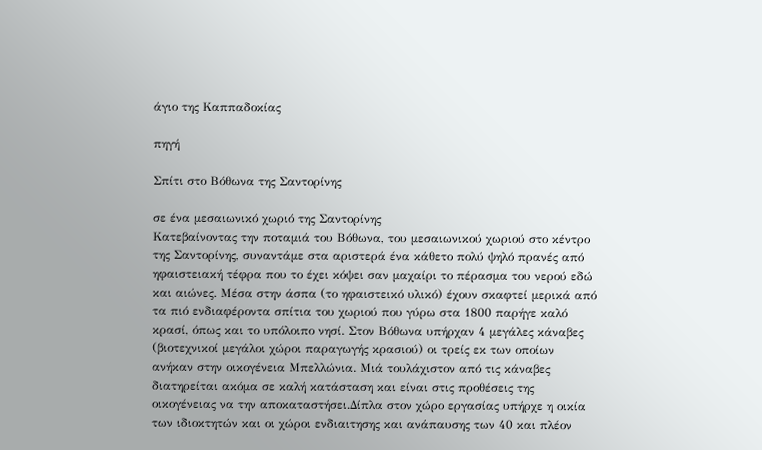άγιο της Καππαδοκίας

πηγή

Σπίτι στο Βόθωνα της Σαντορίνης

σε ένα μεσαιωνικό χωριό της Σαντορίνης
Κατεβαίνοντας την ποταμιά του Βόθωνα, του μεσαιωνικού χωριού στο κέντρο της Σαντορίνης, συναντάμε στα αριστερά ένα κάθετο πολύ ψηλό πρανές από ηφαιστειακή τέφρα που το έχει κόψει σαν μαχαίρι το πέρασμα του νερού εδώ και αιώνες. Μέσα στην άσπα (το ηφαιστεικό υλικό) έχουν σκαφτεί μερικά από τα πιό ενδιαφέροντα σπίτια του χωριού που γύρω στα 1800 παρήγε καλό κρασί, όπως και το υπόλοιπο νησί. Στον Βόθωνα υπήρχαν 4 μεγάλες κάναβες (βιοτεχνικοί μεγάλοι χώροι παραγωγής κρασιού) οι τρείς εκ των οποίων ανήκαν στην οικογένεια Μπελλώνια. Μιά τουλάχιστον από τις κάναβες διατηρείται ακόμα σε καλή κατάσταση και είναι στις προθέσεις της οικογένειας να την αποκαταστήσει.Δίπλα στον χώρο εργασίας υπήρχε η οικία των ιδιοκτητών και οι χώροι ενδιαιτησης και ανάπαυσης των 40 και πλέον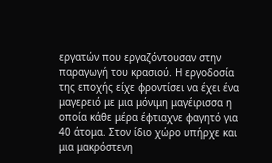εργατών που εργαζόντουσαν στην παραγωγή του κρασιού. Η εργοδοσία της εποχής είχε φροντίσει να έχει ένα μαγερειό με μια μόνιμη μαγέιρισσα η οποία κάθε μέρα έφτιαχνε φαγητό για 40 άτομα. Στον ίδιο χώρο υπήρχε και μια μακρόστενη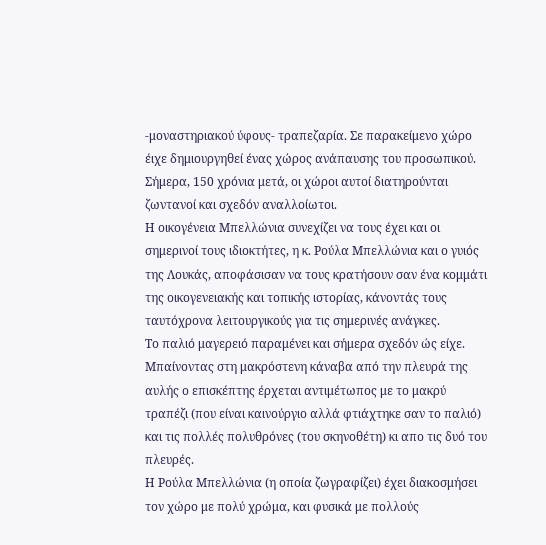-μοναστηριακού ύφους- τραπεζαρία. Σε παρακείμενο χώρο έιχε δημιουργηθεί ένας χώρος ανάπαυσης του προσωπικού. Σήμερα, 150 χρόνια μετά, οι χώροι αυτοί διατηρούνται ζωντανοί και σχεδόν αναλλοίωτοι.
Η οικογένεια Μπελλώνια συνεχίζει να τους έχει και οι σημερινοί τους ιδιοκτήτες, η κ. Ρούλα Μπελλώνια και ο γυιός της Λουκάς, αποφάσισαν να τους κρατήσουν σαν ένα κομμάτι της οικογενειακής και τοπικής ιστορίας, κάνοντάς τους ταυτόχρονα λειτουργικούς για τις σημερινές ανάγκες.
Το παλιό μαγερειό παραμένει και σήμερα σχεδόν ώς είχε. Μπαίνοντας στη μακρόστενη κάναβα από την πλευρά της αυλής ο επισκέπτης έρχεται αντιμέτωπος με το μακρύ τραπέζι (που είναι καινούργιο αλλά φτιάχτηκε σαν το παλιό) και τις πολλές πολυθρόνες (του σκηνοθέτη) κι απο τις δυό του πλευρές.
Η Ρούλα Μπελλώνια (η οποία ζωγραφίζει) έχει διακοσμήσει τον χώρο με πολύ χρώμα, και φυσικά με πολλούς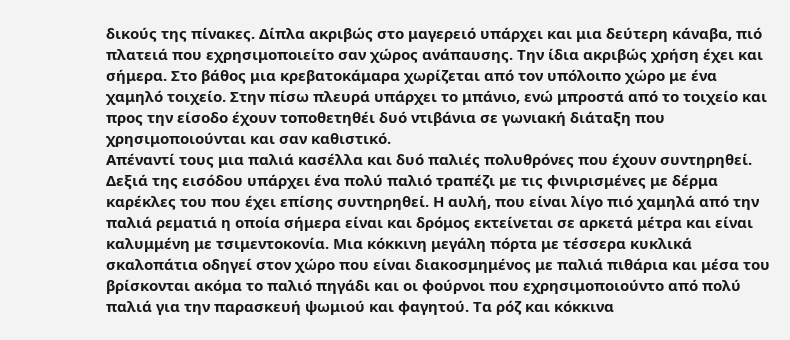δικούς της πίνακες. Δίπλα ακριβώς στο μαγερειό υπάρχει και μια δεύτερη κάναβα, πιό πλατειά που εχρησιμοποιείτο σαν χώρος ανάπαυσης. Την ίδια ακριβώς χρήση έχει και σήμερα. Στο βάθος μια κρεβατοκάμαρα χωρίζεται από τον υπόλοιπο χώρο με ένα χαμηλό τοιχείο. Στην πίσω πλευρά υπάρχει το μπάνιο, ενώ μπροστά από το τοιχείο και προς την είσοδο έχουν τοποθετηθέι δυό ντιβάνια σε γωνιακή διάταξη που χρησιμοποιούνται και σαν καθιστικό.
Απέναντί τους μια παλιά κασέλλα και δυό παλιές πολυθρόνες που έχουν συντηρηθεί. Δεξιά της εισόδου υπάρχει ένα πολύ παλιό τραπέζι με τις φινιρισμένες με δέρμα καρέκλες του που έχει επίσης συντηρηθεί. Η αυλή, που είναι λίγο πιό χαμηλά από την παλιά ρεματιά η οποία σήμερα είναι και δρόμος εκτείνεται σε αρκετά μέτρα και είναι καλυμμένη με τσιμεντοκονία. Μια κόκκινη μεγάλη πόρτα με τέσσερα κυκλικά σκαλοπάτια οδηγεί στον χώρο που είναι διακοσμημένος με παλιά πιθάρια και μέσα του βρίσκονται ακόμα το παλιό πηγάδι και οι φούρνοι που εχρησιμοποιούντο από πολύ παλιά για την παρασκευή ψωμιού και φαγητού. Τα ρόζ και κόκκινα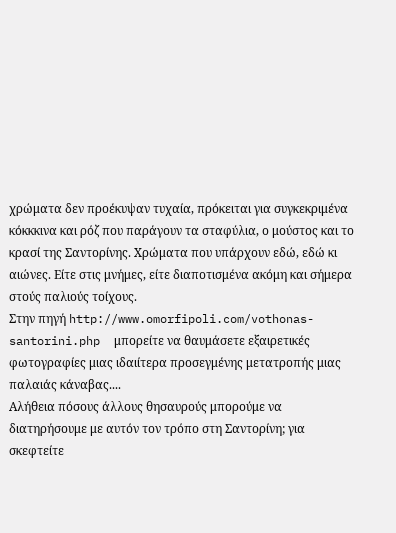χρώματα δεν προέκυψαν τυχαία, πρόκειται για συγκεκριμένα κόκκκινα και ρόζ που παράγουν τα σταφύλια, ο μούστος και το κρασί της Σαντορίνης. Χρώματα που υπάρχουν εδώ, εδώ κι αιώνες. Είτε στις μνήμες, είτε διαποτισμένα ακόμη και σήμερα στούς παλιούς τοίχους.
Στην πηγή http://www.omorfipoli.com/vothonas-santorini.php  μπορείτε να θαυμάσετε εξαιρετικές φωτογραφίες μιας ιδαιίτερα προσεγμένης μετατροπής μιας παλαιάς κάναβας....
Αλήθεια πόσους άλλους θησαυρούς μπορούμε να διατηρήσουμε με αυτόν τον τρόπο στη Σαντορίνη; για σκεφτείτε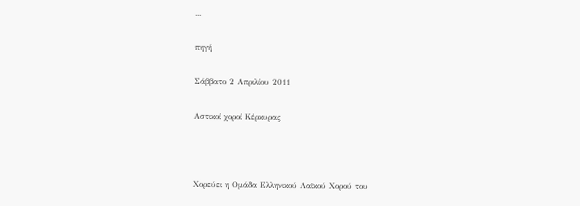...

πηγή

Σάββατο 2 Απριλίου 2011

Αστικοί χοροί Κέρκυρας



Χορεύει η Ομάδα Ελληνικού Λαϊκού Χορού του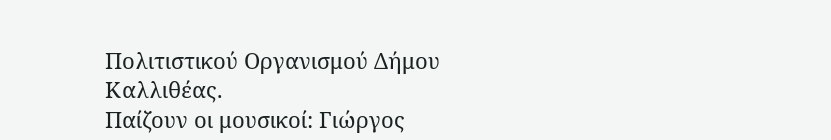Πολιτιστικού Οργανισμού Δήμου Καλλιθέας.
Παίζουν οι μουσικοί: Γιώργος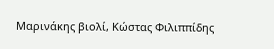Μαρινάκης βιολί, Κώστας Φιλιππίδης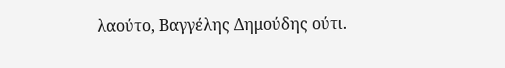λαούτο, Βαγγέλης Δημούδης ούτι.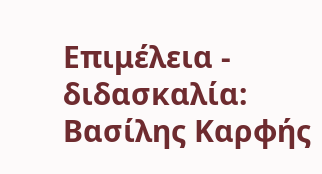Επιμέλεια - διδασκαλία: Βασίλης Καρφής